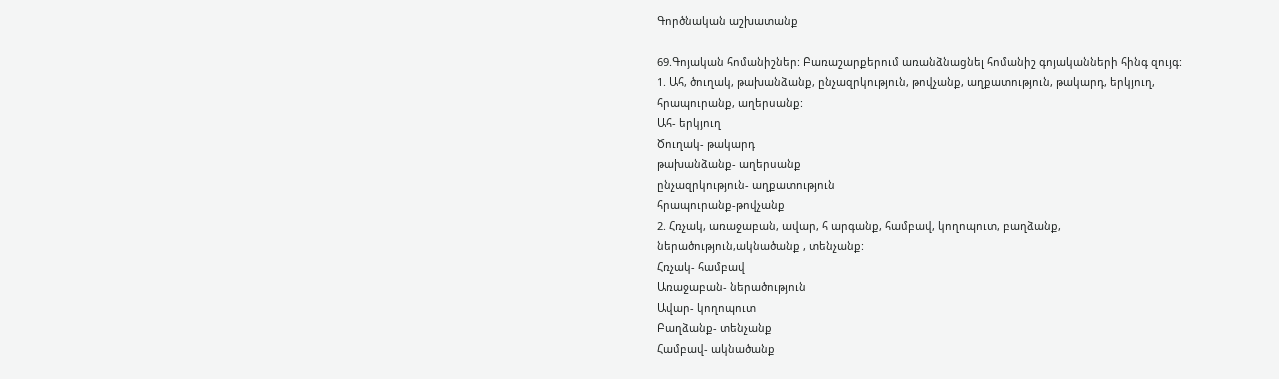Գործնական աշխատանք

69.Գոյական հոմանիշներ: Բառաշարքերում առանձնացնել հոմանիշ գոյականների հինգ զույգ:
1. Ահ, ծուղակ, թախանձանք, ընչազրկություն, թովչանք, աղքատություն, թակարդ, երկյուղ, հրապուրանք, աղերսանք:
Ահ- երկյուղ
Ծուղակ- թակարդ
թախանձանք- աղերսանք
ընչազրկություն- աղքատություն
հրապուրանք-թովչանք
2. Հռչակ, առաջաբան, ավար, հ արգանք, համբավ, կողոպուտ, բաղձանք, ներածություն,ակնածանք , տենչանք:
Հռչակ- համբավ
Առաջաբան- ներածություն
Ավար- կողոպուտ
Բաղձանք- տենչանք
Համբավ- ակնածանք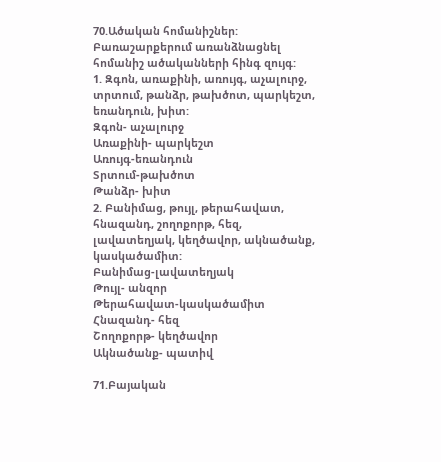70.Ածական հոմանիշներ: Բառաշարքերում առանձնացնել հոմանիշ ածականների հինգ զույգ:
1. Զգոն, առաքինի, առույգ, աչալուրջ, տրտում, թանձր, թախծոտ, պարկեշտ, եռանդուն, խիտ:
Զգոն- աչալուրջ
Առաքինի- պարկեշտ
Առույգ-եռանդուն
Տրտում-թախծոտ
Թանձր- խիտ
2. Բանիմաց, թույլ, թերահավատ, հնազանդ, շողոքորթ, հեզ, լավատեղյակ, կեղծավոր, ակնածանք, կասկածամիտ:
Բանիմաց-լավատեղյակ
Թույլ- անզոր
Թերահավատ-կասկածամիտ
Հնազանդ- հեզ
Շողոքորթ- կեղծավոր
Ակնածանք- պատիվ

71.Բայական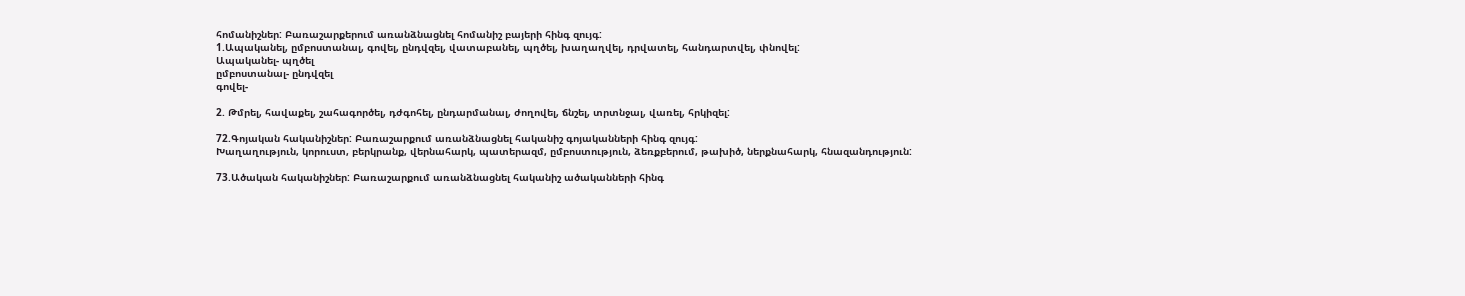հոմանիշներ: Բառաշարքերում առանձնացնել հոմանիշ բայերի հինգ զույգ:
1.Ապականել, ըմբոստանալ, գովել, ընդվզել, վատաբանել, պղծել, խաղաղվել, դրվատել, հանդարտվել, փնովել:
Ապականել- պղծել
ըմբոստանալ- ընդվզել
գովել-

2. Թմրել, հավաքել, շահագործել, դժգոհել, ընդարմանալ, ժողովել, ճնշել, տրտնջալ, վառել, հրկիզել:

72.Գոյական հականիշներ: Բառաշարքում առանձնացնել հականիշ գոյականների հինգ զույգ:
Խաղաղություն, կորուստ, բերկրանք, վերնահարկ, պատերազմ, ըմբոստություն, ձեռքբերում, թախիծ, ներքնահարկ, հնազանդություն:

73.Ածական հականիշներ: Բառաշարքում առանձնացնել հականիշ ածականների հինգ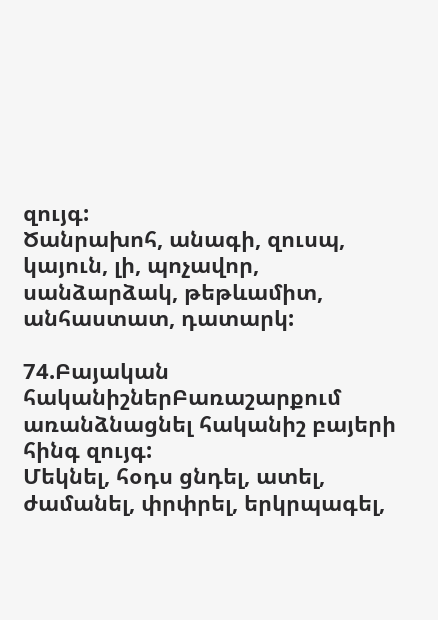զույգ:
Ծանրախոհ, անագի, զուսպ, կայուն, լի, պոչավոր, սանձարձակ, թեթևամիտ, անհաստատ, դատարկ:

74.Բայական հականիշներԲառաշարքում առանձնացնել հականիշ բայերի հինգ զույգ:
Մեկնել, հօդս ցնդել, ատել, ժամանել, փրփրել, երկրպագել,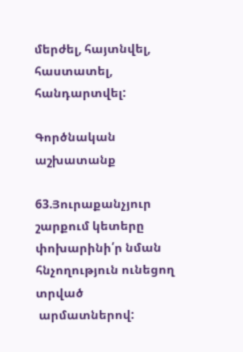մերժել, հայտնվել, հաստատել, հանդարտվել:

Գործնական աշխատանք

63.Յուրաքանչյուր շարքում կետերը փոխարինի՛ր նման հնչողություն ունեցող տրված
 արմատներով: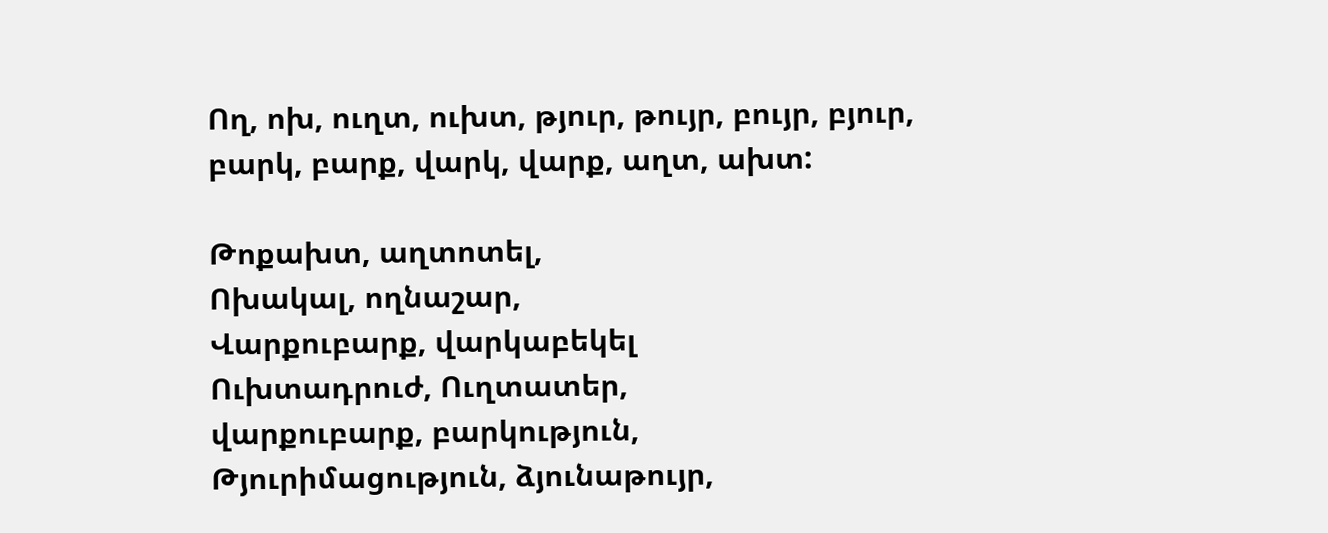Ող, ոխ, ուղտ, ուխտ, թյուր, թույր, բույր, բյուր, բարկ, բարք, վարկ, վարք, աղտ, ախտ:

Թոքախտ, աղտոտել,
Ոխակալ, ողնաշար,
Վարքուբարք, վարկաբեկել
Ուխտադրուժ, Ուղտատեր,
վարքուբարք, բարկություն,
Թյուրիմացություն, ձյունաթույր,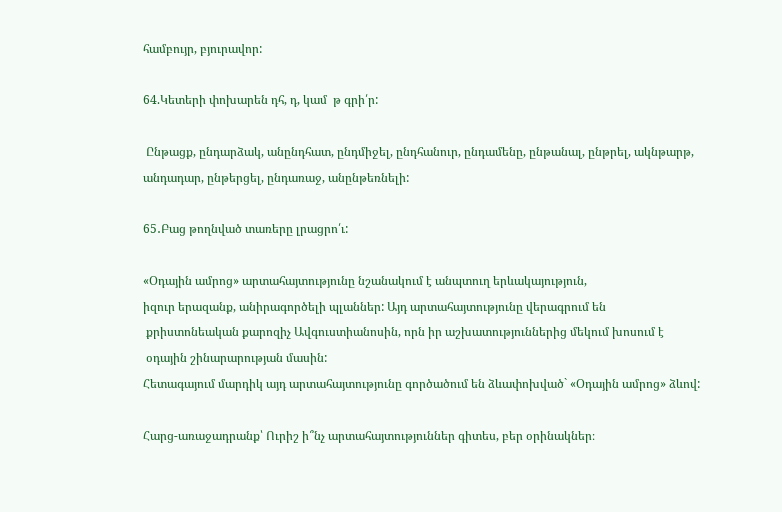համբույր, բյուրավոր:

64.Կետերի փոխարեն դհ, դ, կամ  թ գրի՛ր:

 Ընթացք, ընդարձակ, անընդհատ, ընդմիջել, ընդհանուր, ընդամենը, ընթանալ, ընթրել, ակնթարթ,
անդադար, ընթերցել, ընդառաջ, անընթեռնելի:

65․Բաց թողնված տառերը լրացրո՛ւ:

«Օդային ամրոց» արտահայտությունը նշանակում է անպտուղ երևակայություն,
իզուր երազանք, անիրագործելի պլաններ: Այդ արտահայտությունը վերագրում են
 քրիստոնեական քարոզիչ Ավգուստիանոսին, որն իր աշխատություններից մեկում խոսում է
 օդային շինարարության մասին:
Հետագայում մարդիկ այդ արտահայտությունը գործածում են ձևափոխված` «Օդային ամրոց» ձևով:

Հարց-առաջադրանք՝ Ուրիշ ի՞նչ արտահայտություններ գիտես, բեր օրինակներ։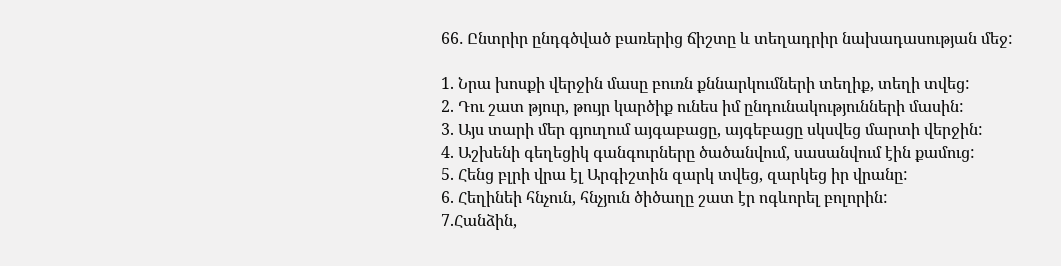66․ Ընտրիր ընդգծված բառերից ճիշտը և տեղադրիր նախադասության մեջ:

1. Նրա խոսքի վերջին մասը բուռն քննարկումների տեղիք, տեղի տվեց:
2. Դու շատ թյուր, թույր կարծիք ունես իմ ընդունակությունների մասին:
3. Այս տարի մեր գյուղում այգաբացը, այգեբացը սկսվեց մարտի վերջին:
4. Աշխենի գեղեցիկ գանգուրները ծածանվում, սասանվում էին քամուց:
5. Հենց բլրի վրա էլ Արգիշտին զարկ տվեց, զարկեց իր վրանը:
6. Հեղինեի հնչուն, հնչյուն ծիծաղը շատ էր ոգևորել բոլորին:
7.Հանձին,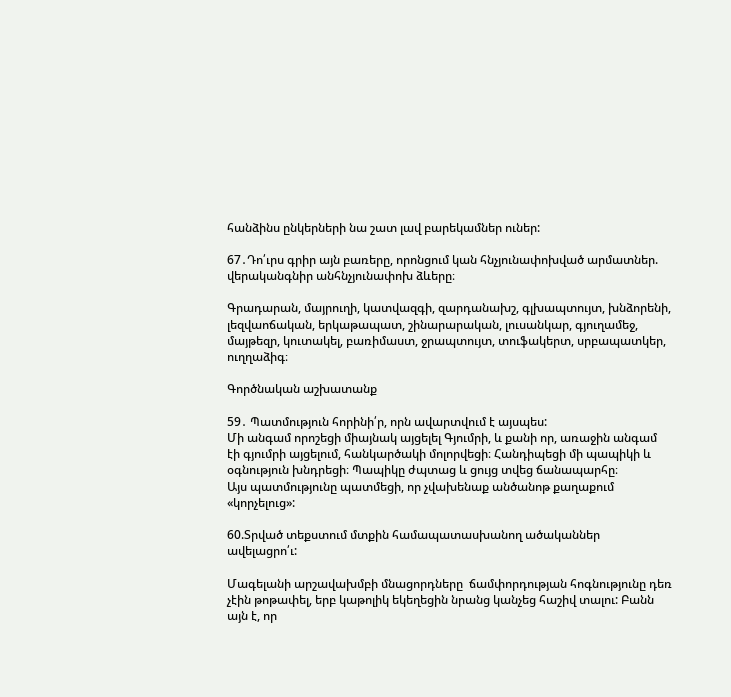հանձինս ընկերների նա շատ լավ բարեկամներ ուներ:

67․Դո՛ւրս գրիր այն բառերը, որոնցում կան հնչյունափոխված արմատներ. վերականգնիր անհնչյունափոխ ձևերը։

Գրադարան, մայրուղի, կատվազգի, զարդանախշ, գլխապտույտ, խնձորենի, լեզվաոճական, երկաթապատ, շինարարական, լուսանկար, գյուղամեջ, մայթեզր, կուտակել, բառիմաստ, ջրապտույտ, տուֆակերտ, սրբապատկեր, ուղղաձիգ։

Գործնական աշխատանք

59․ Պատմություն հորինի՛ր, որն ավարտվում է այսպես:
Մի անգամ որոշեցի միայնակ այցելել Գյումրի, և քանի որ, առաջին անգամ էի գյումրի այցելում, հանկարծակի մոլորվեցի։ Հանդիպեցի մի պապիկի և օգնություն խնդրեցի։ Պապիկը ժպտաց և ցույց տվեց ճանապարհը։
Այս պատմությունը պատմեցի, որ չվախենաք անծանոթ քաղաքում «կորչելուց»:

60.Տրված տեքստում մտքին համապատասխանող ածականներ ավելացրո՛ւ:

Մագելանի արշավախմբի մնացորդները  ճամփորդության հոգնությունը դեռ չէին թոթափել, երբ կաթոլիկ եկեղեցին նրանց կանչեց հաշիվ տալու: Բանն այն է, որ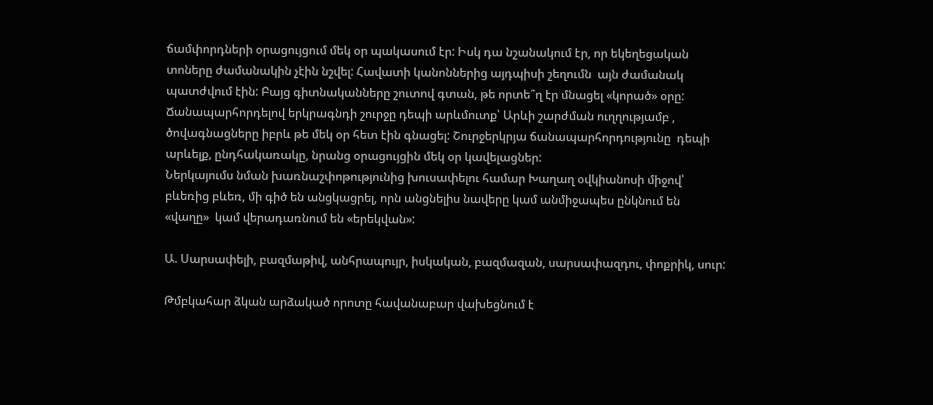ճամփորդների օրացույցում մեկ օր պակասում էր: Իսկ դա նշանակում էր, որ եկեղեցական տոները ժամանակին չէին նշվել: Հավատի կանոններից այդպիսի շեղումն  այն ժամանակ պատժվում էին: Բայց գիտնականները շուտով գտան, թե որտե՞ղ էր մնացել «կորած» օրը: Ճանապարհորդելով երկրագնդի շուրջը դեպի արևմուտք՝ Արևի շարժման ուղղությամբ , ծովագնացները իբրև թե մեկ օր հետ էին գնացել: Շուրջերկրյա ճանապարհորդությունը  դեպի արևելք, ընդհակառակը, նրանց օրացույցին մեկ օր կավելացներ:
Ներկայումս նման խառնաշփոթությունից խուսափելու համար Խաղաղ օվկիանոսի միջով՝ բևեռից բևեռ, մի գիծ են անցկացրել, որն անցնելիս նավերը կամ անմիջապես ընկնում են «վաղը»  կամ վերադառնում են «երեկվան»:

Ա. Սարսափելի, բազմաթիվ, անհրապույր, իսկական, բազմազան, սարսափազդու, փոքրիկ, սուր:

Թմբկահար ձկան արձակած որոտը հավանաբար վախեցնում է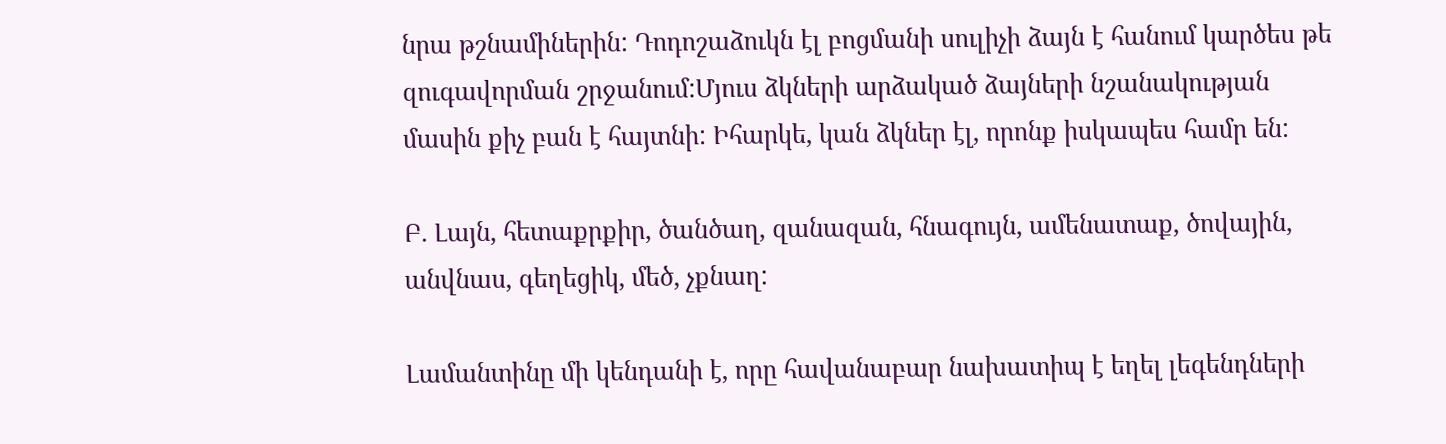նրա թշնամիներին: Դոդոշաձուկն էլ բոցմանի սուլիչի ձայն է հանում կարծես թե զուգավորման շրջանում:Մյուս ձկների արձակած ձայների նշանակության մասին քիչ բան է հայտնի: Իհարկե, կան ձկներ էլ, որոնք իսկապես համր են:

Բ. Լայն, հետաքրքիր, ծանծաղ, զանազան, հնագույն, ամենատաք, ծովային, անվնաս, գեղեցիկ, մեծ, չքնաղ:

Լամանտինը մի կենդանի է, որը հավանաբար նախատիպ է եղել լեգենդների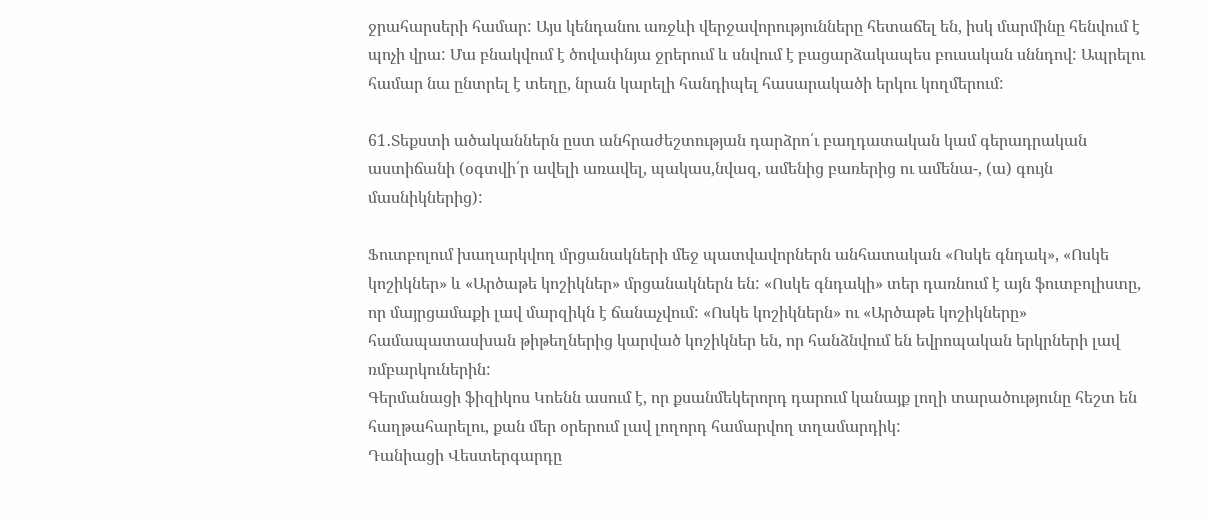ջրահարսերի համար: Այս կենդանու առջևի վերջավորությունները հետաճել են, իսկ մարմինը հենվում է պոչի վրա: Մա բնակվում է ծովափնյա ջրերում և սնվում է բացարձակապես բուսական սննդով: Ապրելու համար նա ընտրել է տեղը, նրան կարելի հանդիպել հասարակածի երկու կողմերում:

61․Տեքստի ածականներն ըստ անհրաժեշտության դարձրո՛ւ բաղդատական կամ գերադրական աստիճանի (օգտվի՛ր ավելի առավել, պակաս,նվազ, ամենից բառերից ու ամենա-, (ա) գույն մասնիկներից):

Ֆուտբոլում խաղարկվող մրցանակների մեջ պատվավորներն անհատական «Ոսկե գնդակ», «Ոսկե կոշիկներ» և «Արծաթե կոշիկներ» մրցանակներն են: «Ոսկե գնդակի» տեր դառնում է այն ֆուտբոլիստը, որ մայրցամաքի լավ մարզիկն է ճանաչվում: «Ոսկե կոշիկներն» ու «Արծաթե կոշիկները» համապատասխան թիթեղներից կարված կոշիկներ են, որ հանձնվում են եվրոպական երկրների լավ ռմբարկուներին:
Գերմանացի ֆիզիկոս Կոենն ասում է, որ քսանմեկերորդ դարում կանայք լողի տարածությունը հեշտ են հաղթահարելու, քան մեր օրերում լավ լողորդ համարվող տղամարդիկ:
Դանիացի Վեստերգարդը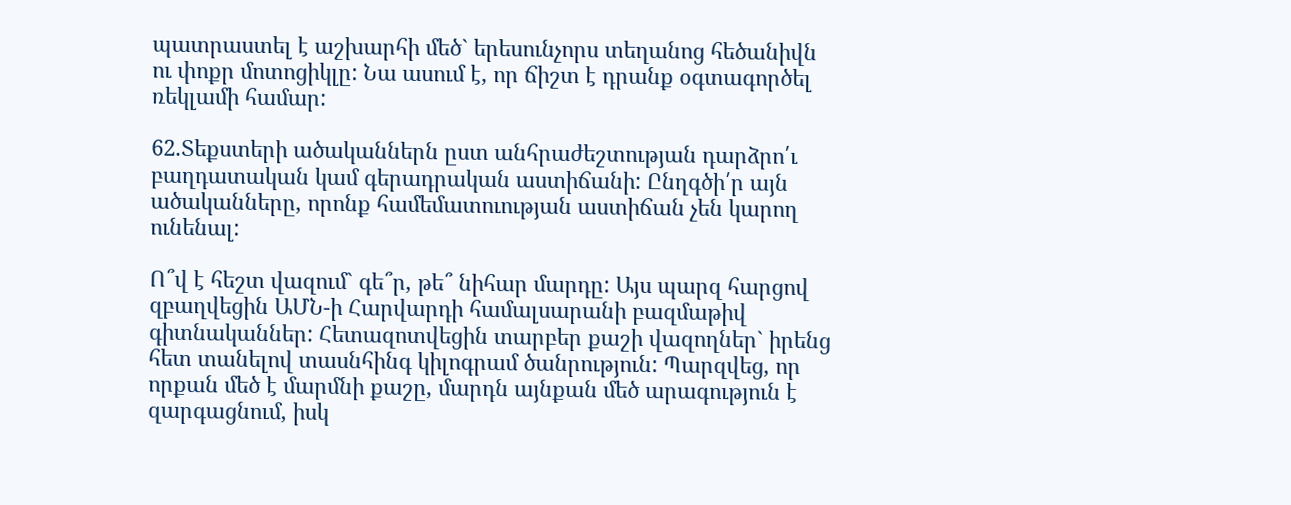պատրաստել է աշխարհի մեծ` երեսունչորս տեղանոց հեծանիվն ու փոքր մոտոցիկլը: Նա ասում է, որ ճիշտ է դրանք օգտագործել ռեկլամի համար:

62.Տեքստերի ածականներն ըստ անհրաժեշտության դարձրո՛ւ բաղդատական կամ գերադրական աստիճանի: Ընղգծի՛ր այն ածականները, որոնք համեմատուության աստիճան չեն կարող ունենալ:

Ո՞վ է հեշտ վազում` գե՞ր, թե՞ նիհար մարդը: Այս պարզ հարցով զբաղվեցին ԱՄՆ-ի Հարվարդի համալսարանի բազմաթիվ գիտնականներ: Հետազոտվեցին տարբեր քաշի վազողներ` իրենց հետ տանելով տասնհինգ կիլոգրամ ծանրություն: Պարզվեց, որ որքան մեծ է մարմնի քաշը, մարդն այնքան մեծ արագություն է զարգացնում, իսկ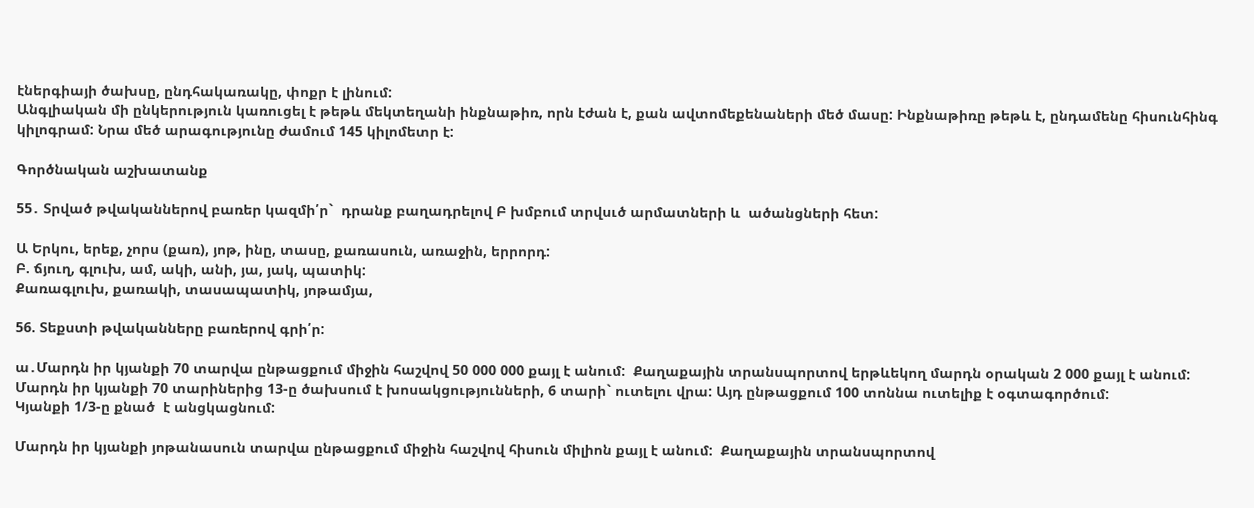էներգիայի ծախսը, ընդհակառակը, փոքր է լինում:
Անգլիական մի ընկերություն կառուցել է թեթև մեկտեղանի ինքնաթիռ, որն էժան է, քան ավտոմեքենաների մեծ մասը: Ինքնաթիռը թեթև է, ընդամենը հիսունհինգ կիլոգրամ: Նրա մեծ արագությունը ժամում 145 կիլոմետր է:

Գործնական աշխատանք

55․ Տրված թվականներով բառեր կազմի՛ր`  դրանք բաղադրելով Բ խմբում տրվսւծ արմատների և  ածանցների հետ:

Ա Երկու, երեք, չորս (քառ), յոթ, ինը, տասը, քառասուն, առաջին, երրորդ:
Բ. ճյուղ, գլուխ, ամ, ակի, անի, յա, յակ, պատիկ:
Քառագլուխ, քառակի, տասապատիկ, յոթամյա,

56. Տեքստի թվականները բառերով գրի՛ր:

ա․Մարդն իր կյանքի 70 տարվա ընթացքում միջին հաշվով 50 000 000 քայլ է անում:  Քաղաքային տրանսպորտով երթևեկող մարդն օրական 2 000 քայլ է անում:
Մարդն իր կյանքի 70 տարիներից 13-ը ծախսում է խոսակցությունների, 6 տարի` ուտելու վրա: Այդ ընթացքում 100 տոննա ուտելիք է օգտագործում:
Կյանքի 1/3-ը քնած  է անցկացնում:

Մարդն իր կյանքի յոթանասուն տարվա ընթացքում միջին հաշվով հիսուն միլիոն քայլ է անում:  Քաղաքային տրանսպորտով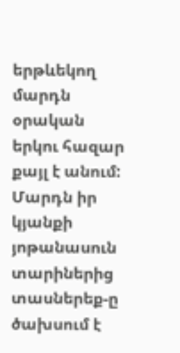երթևեկող մարդն օրական երկու հազար քայլ է անում:
Մարդն իր կյանքի յոթանասուն տարիներից տասներեք-ը ծախսում է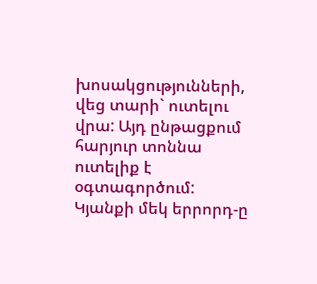խոսակցությունների, վեց տարի` ուտելու վրա: Այդ ընթացքում հարյուր տոննա ուտելիք է օգտագործում:
Կյանքի մեկ երրորդ-ը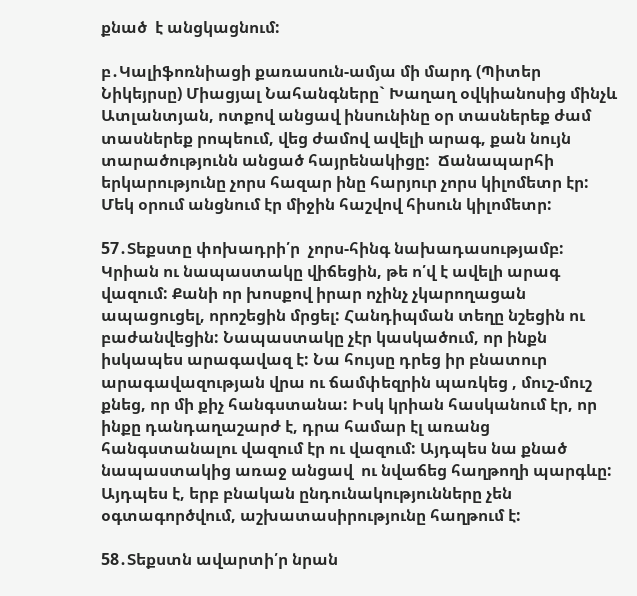քնած  է անցկացնում:

բ․Կալիֆոռնիացի քառասուն-ամյա մի մարդ (Պիտեր Նիկեյրսը) Միացյալ Նահանգները` Խաղաղ օվկիանոսից մինչև Ատլանտյան, ոտքով անցավ ինսունինը օր տասներեք ժամ տասներեք րոպեում, վեց ժամով ավելի արագ, քան նույն տարածությունն անցած հայրենակիցը:  Ճանապարհի երկարությունը չորս հազար ինը հարյուր չորս կիլոմետր էր: Մեկ օրում անցնում էր միջին հաշվով հիսուն կիլոմետր:

57․Տեքստը փոխադրի՛ր  չորս-հինգ նախադասությամբ:
Կրիան ու նապաստակը վիճեցին, թե ո՛վ է ավելի արագ վազում: Քանի որ խոսքով իրար ոչինչ չկարողացան ապացուցել, որոշեցին մրցել: Հանդիպման տեղը նշեցին ու բաժանվեցին: Նապաստակը չէր կասկածում, որ ինքն իսկապես արագավազ է: Նա հույսը դրեց իր բնատուր արագավազության վրա ու ճամփեզրին պառկեց , մուշ-մուշ քնեց, որ մի քիչ հանգստանա: Իսկ կրիան հասկանում էր, որ ինքը դանդաղաշարժ է, դրա համար էլ առանց հանգստանալու վազում էր ու վազում: Այդպես նա քնած նապաստակից առաջ անցավ  ու նվաճեց հաղթողի պարգևը:
Այդպես է, երբ բնական ընդունակությունները չեն օգտագործվում, աշխատասիրությունը հաղթում է:

58․Տեքստն ավարտի՛ր նրան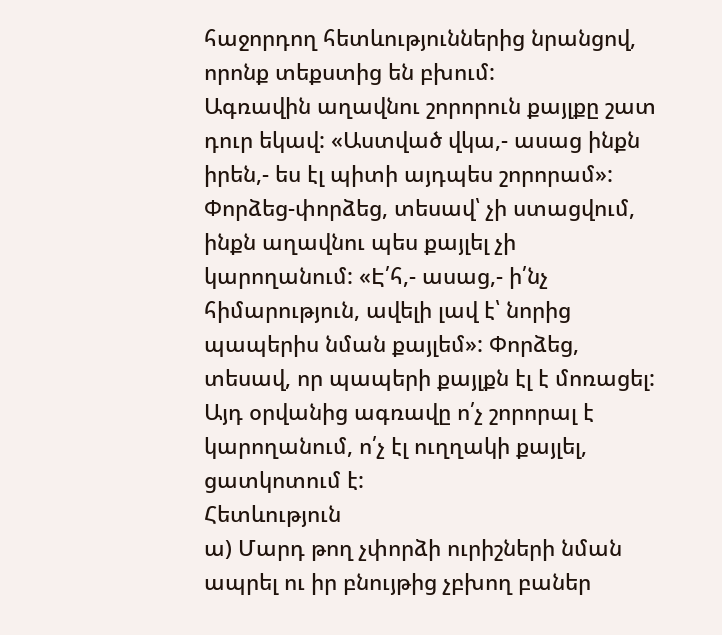հաջորդող հետևություններից նրանցով, որոնք տեքստից են բխում:
Ագռավին աղավնու շորորուն քայլքը շատ դուր եկավ: «Աստված վկա,- ասաց ինքն իրեն,- ես էլ պիտի այդպես շորորամ»: Փորձեց-փորձեց, տեսավ՝ չի ստացվում, ինքն աղավնու պես քայլել չի կարողանում: «Է՛հ,- ասաց,- ի՛նչ հիմարություն, ավելի լավ է՝ նորից պապերիս նման քայլեմ»: Փորձեց, տեսավ, որ պապերի քայլքն էլ է մոռացել: Այդ օրվանից ագռավը ո՛չ շորորալ է կարողանում, ո՛չ էլ ուղղակի քայլել, ցատկոտում է:
Հետևություն
ա) Մարդ թող չփորձի ուրիշների նման ապրել ու իր բնույթից չբխող բաներ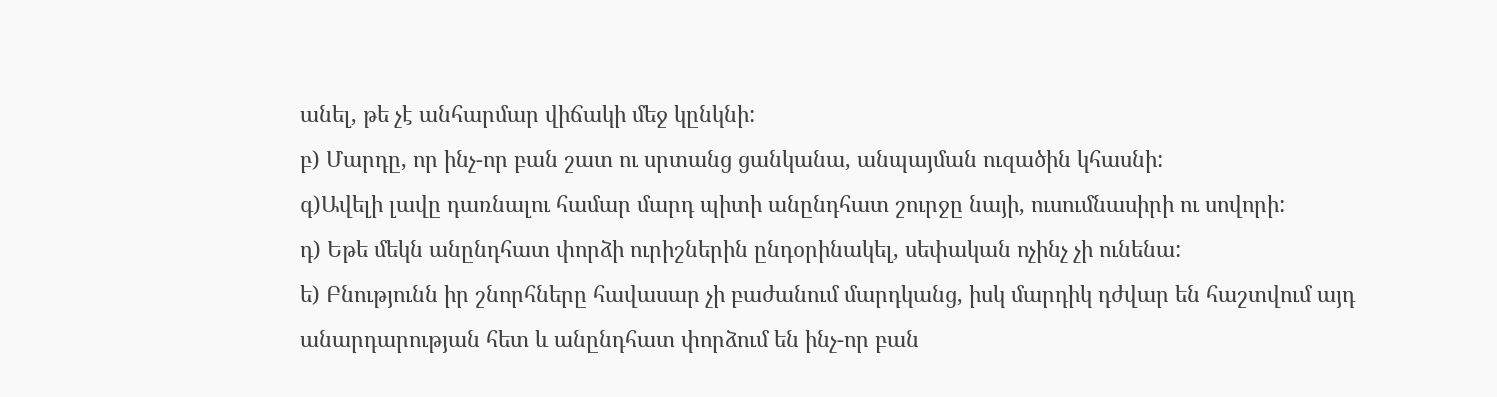անել, թե չէ անհարմար վիճակի մեջ կընկնի:
բ) Մարդը, որ ինչ-որ բան շատ ու սրտանց ցանկանա, անպայման ուզածին կհասնի:
գ)Ավելի լավը դառնալու համար մարդ պիտի անընդհատ շուրջը նայի, ուսումնասիրի ու սովորի:
դ) Եթե մեկն անընդհատ փորձի ուրիշներին ընդօրինակել, սեփական ոչինչ չի ունենա:
ե) Բնությունն իր շնորհները հավասար չի բաժանում մարդկանց, իսկ մարդիկ դժվար են հաշտվում այդ անարդարության հետ և անընդհատ փորձում են ինչ-որ բան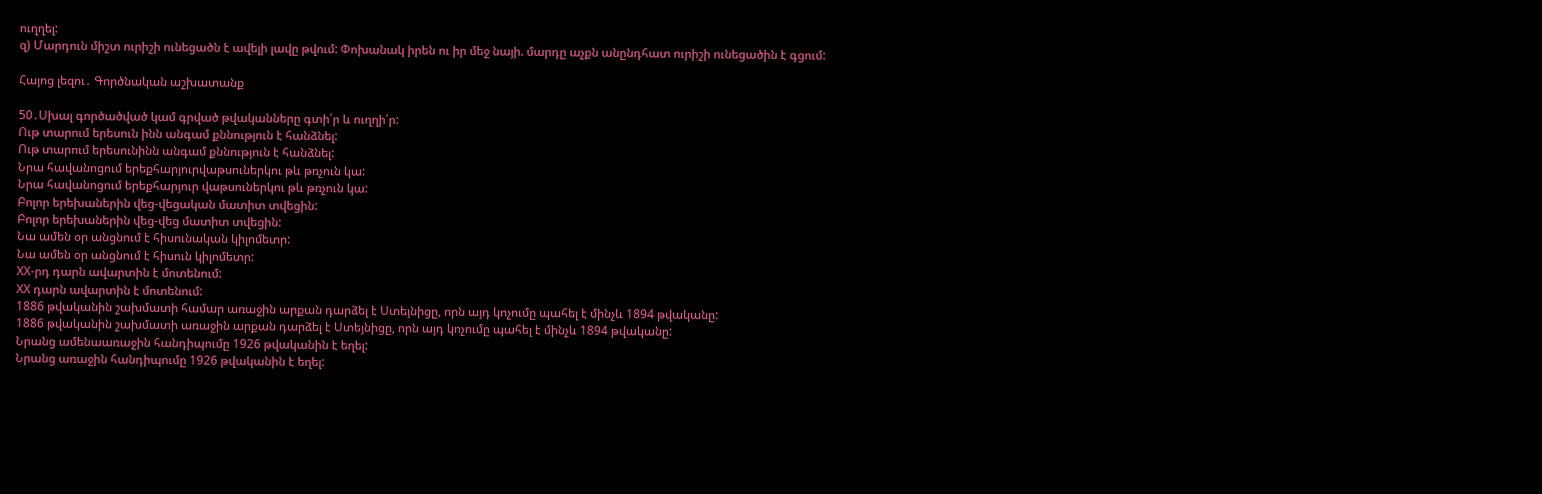ուղղել:
զ) Մարդուն միշտ ուրիշի ունեցածն է ավելի լավը թվում: Փոխանակ իրեն ու իր մեջ նայի. մարդը աչքն անընդհատ ուրիշի ունեցածին է գցում:

Հայոց լեզու․ Գործնական աշխատանք

50․Սխալ գործածված կամ գրված թվականները գտի՛ր և ուղղի՛ր:
Ութ տարում երեսուն ինն անգամ քննություն է հանձնել:
Ութ տարում երեսունինն անգամ քննություն է հանձնել:
Նրա հավանոցում երեքհարյուրվաթսուներկու թև թռչուն կա:
Նրա հավանոցում երեքհարյուր վաթսուներկու թև թռչուն կա:
Բոլոր երեխաներին վեց-վեցական մատիտ տվեցին:
Բոլոր երեխաներին վեց-վեց մատիտ տվեցին:
Նա ամեն օր անցնում է հիսունական կիլոմետր:
Նա ամեն օր անցնում է հիսուն կիլոմետր:
ХХ-րդ դարն ավարտին է մոտենում:
ХХ դարն ավարտին է մոտենում:
1886 թվականին շախմատի համար առաջին արքան դարձել է Ստեյնիցը, որն այդ կոչումը պահել է մինչև 1894 թվականը:
1886 թվականին շախմատի առաջին արքան դարձել է Ստեյնիցը, որն այդ կոչումը պահել է մինչև 1894 թվականը:
Նրանց ամենաառաջին հանդիպումը 1926 թվականին է եղել:
Նրանց առաջին հանդիպումը 1926 թվականին է եղել: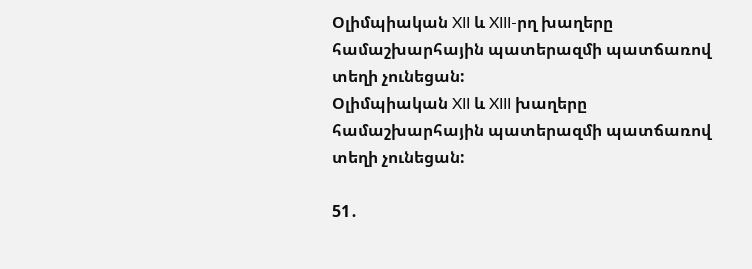Օլիմպիական XII և XIII-րղ խաղերը համաշխարհային պատերազմի պատճառով տեղի չունեցան:
Օլիմպիական XII և XIII խաղերը համաշխարհային պատերազմի պատճառով տեղի չունեցան:

51․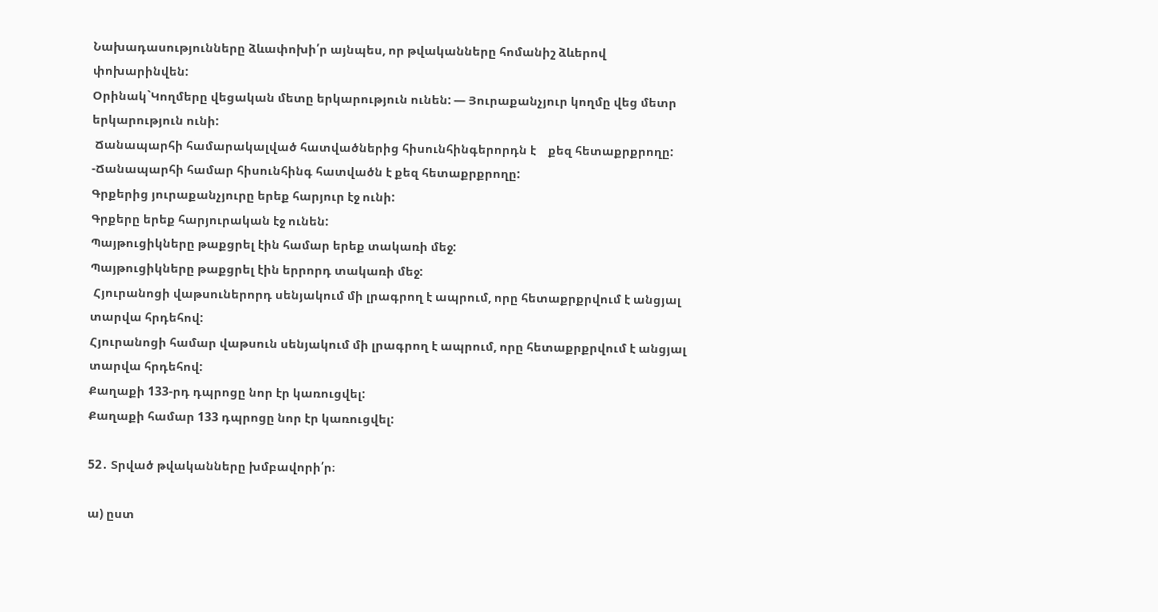Նախադասությունները ձևափոխի՛ր այնպես, որ թվականները հոմանիշ ձևերով փոխարինվեն:
Օրինակ`Կողմերը վեցական մետը երկարություն ունեն: — Յուրաքանչյուր կողմը վեց մետր երկարություն ունի:
 Ճանապարհի համարակալված հատվածներից հիսունհինգերորդն է    քեզ հետաքրքրողը: -Ճանապարհի համար հիսունհինգ հատվածն է քեզ հետաքրքրողը:
Գրքերից յուրաքանչյուրը երեք հարյուր էջ ունի:
Գրքերը երեք հարյուրական էջ ունեն:
Պայթուցիկները թաքցրել էին համար երեք տակառի մեջ:
Պայթուցիկները թաքցրել էին երրորդ տակառի մեջ:
 Հյուրանոցի վաթսուներորդ սենյակում մի լրագրող է ապրում, որը հետաքրքրվում է անցյալ տարվա հրդեհով:
Հյուրանոցի համար վաթսուն սենյակում մի լրագրող է ապրում, որը հետաքրքրվում է անցյալ տարվա հրդեհով:
Քաղաքի 133-րդ դպրոցը նոր էր կառուցվել:
Քաղաքի համար 133 դպրոցը նոր էր կառուցվել:

52․ Տրված թվականները խմբավորի՛ր։

ա) ըստ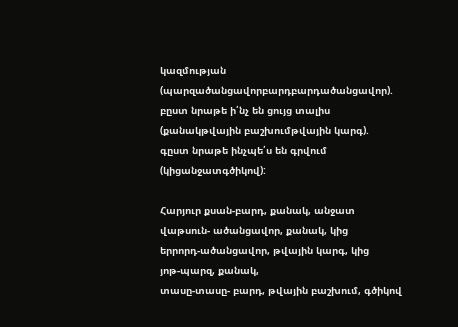կազմության (պարզածանցավորբարդբարդածանցավոր).
բըստ նրաթե ի՛նչ են ցույց տալիս (քանակթվային բաշխումթվային կարգ).
գըստ նրաթե ինչպե՛ս են գրվում (կիցանջատգծիկով):

Հարյուր քսան-բարդ, քանակ, անջատ
վաթսուն- ածանցավոր, քանակ, կից
երրորդ-ածանցավոր, թվային կարգ, կից
յոթ-պարզ, քանակ,
տասը-տասը- բարդ, թվային բաշխում, գծիկով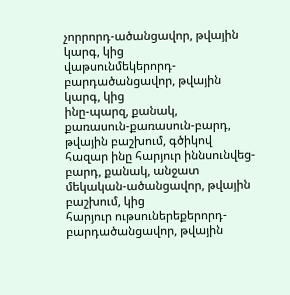չորրորդ-ածանցավոր, թվային կարգ, կից
վաթսունմեկերորդ- բարդածանցավոր, թվային կարգ, կից
ինը-պարզ, քանակ,
քառասուն-քառասուն-բարդ, թվային բաշխում, գծիկով
հազար ինը հարյուր իննսունվեց-բարդ, քանակ, անջատ
մեկական-ածանցավոր, թվային բաշխում, կից
հարյուր ութսուներեքերորդ- բարդածանցավոր, թվային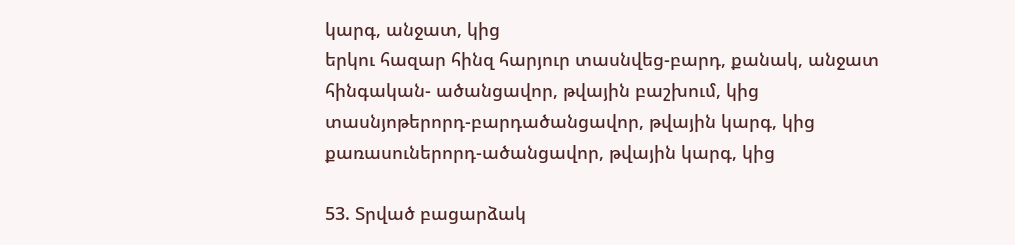կարգ, անջատ, կից
երկու հազար հինզ հարյուր տասնվեց-բարդ, քանակ, անջատ
հինգական- ածանցավոր, թվային բաշխում, կից
տասնյոթերորդ-բարդածանցավոր, թվային կարգ, կից
քառասուներորդ-ածանցավոր, թվային կարգ, կից

53. Տրված բացարձակ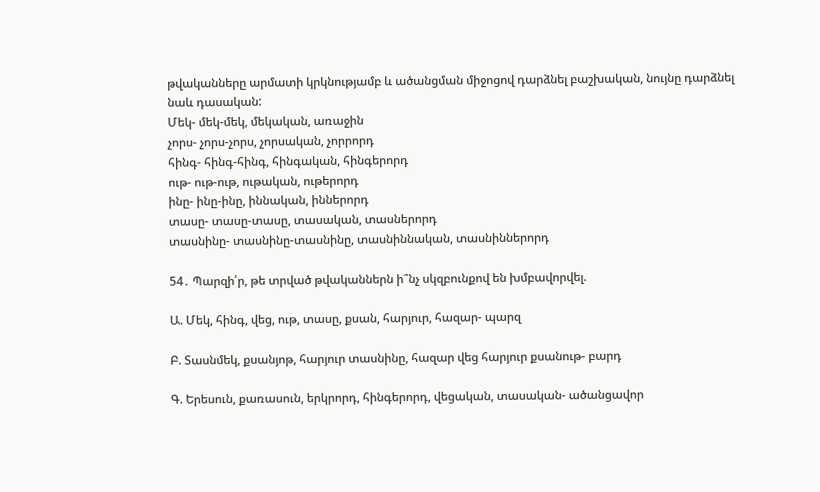թվականները արմատի կրկնությամբ և ածանցման միջոցով դարձնել բաշխական, նույնը դարձնել նաև դասական:
Մեկ- մեկ-մեկ, մեկական, առաջին
չորս- չորս-չորս, չորսական, չորրորդ
հինգ- հինգ-հինգ, հինգական, հինգերորդ
ութ- ութ-ութ, ութական, ութերորդ
ինը- ինը-ինը, իննական, իններորդ
տասը- տասը-տասը, տասական, տասներորդ
տասնինը- տասնինը-տասնինը, տասնիննական, տասնիններորդ

54․ Պարզի՛ր, թե տրված թվականներն ի՞նչ սկզբունքով են խմբավորվել.

Ա. Մեկ, հինգ, վեց, ութ, տասը, քսան, հարյուր, հազար- պարզ

Բ. Տասնմեկ, քսանյոթ, հարյուր տասնինը, հազար վեց հարյուր քսանութ- բարդ

Գ. Երեսուն, քառասուն, երկրորդ, հինգերորդ, վեցական, տասական- ածանցավոր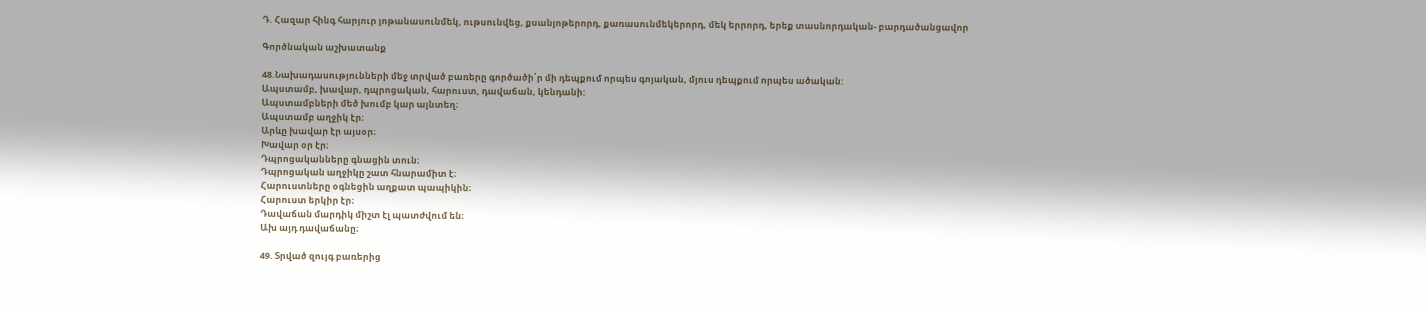Դ. Հազար հինգ հարյուր յոթանասունմեկ, ութսունվեց, քսանյոթերորդ, քառասունմեկերորդ, մեկ երրորդ, երեք տասնորդական- բարդածանցավոր

Գործնական աշխատանք

48.Նախադասությունների մեջ տրված բառերը գործածի՛ր մի դեպքում որպես գոյական, մյուս դեպքում որպես ածական:
Ապստամբ, խավար, դպրոցական, հարուստ, դավաճան, կենդանի:
Ապստամբների մեծ խումբ կար այնտեղ։
Ապստամբ աղջիկ էր։
Արևը խավար էր այսօր։
Խավար օր էր։
Դպրոցականները գնացին տուն։
Դպրոցական աղջիկը շատ հնարամիտ է։
Հարուստները օգնեցին աղքատ պապիկին։
Հարուստ երկիր էր։
Դավաճան մարդիկ միշտ էլ պատժվում են։
Ախ այդ դավաճանը։

49. Տրված զույգ բառերից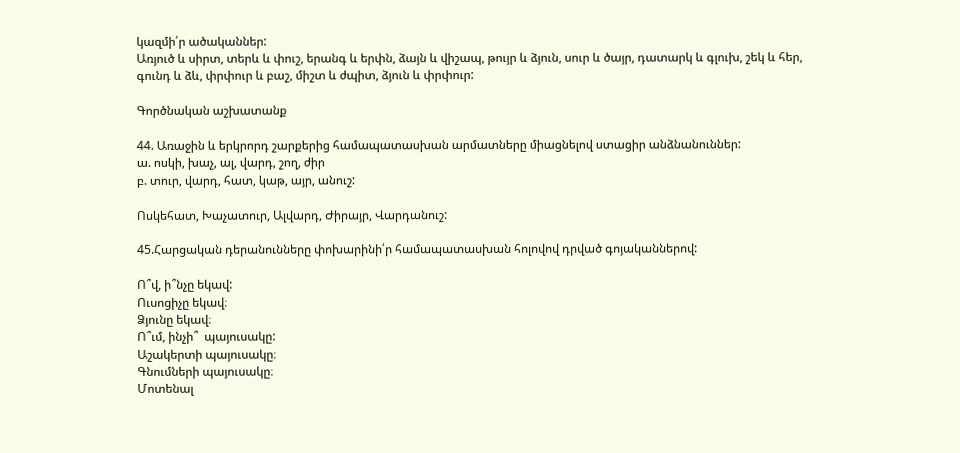կազմի՛ր ածականներ:
Առյուծ և սիրտ, տերև և փուշ, երանգ և երփն, ձայն և վիշապ, թույր և ձյուն, սուր և ծայր, դատարկ և գլուխ, շեկ և հեր, գունդ և ձև, փրփուր և բաշ, միշտ և ժպիտ, ձյուն և փրփուր:

Գործնական աշխատանք

44. Առաջին և երկրորդ շարքերից համապատասխան արմատները միացնելով ստացիր անձնանուններ:
ա. ոսկի, խաչ, ալ, վարդ, շող, ժիր
բ. տուր, վարդ, հատ, կաթ, այր, անուշ:

Ոսկեհատ, Խաչատուր, Ալվարդ, Ժիրայր, Վարդանուշ:

45.Հարցական դերանունները փոխարինի՛ր համապատասխան հոլովով դրված գոյականներով:

Ո՞վ, ի՞նչը եկավ:
Ուսոցիչը եկավ։
Ձյունը եկավ։
Ո՞ւմ, ինչի՞  պայուսակը:
Աշակերտի պայուսակը։
Գնումների պայուսակը։
Մոտենալ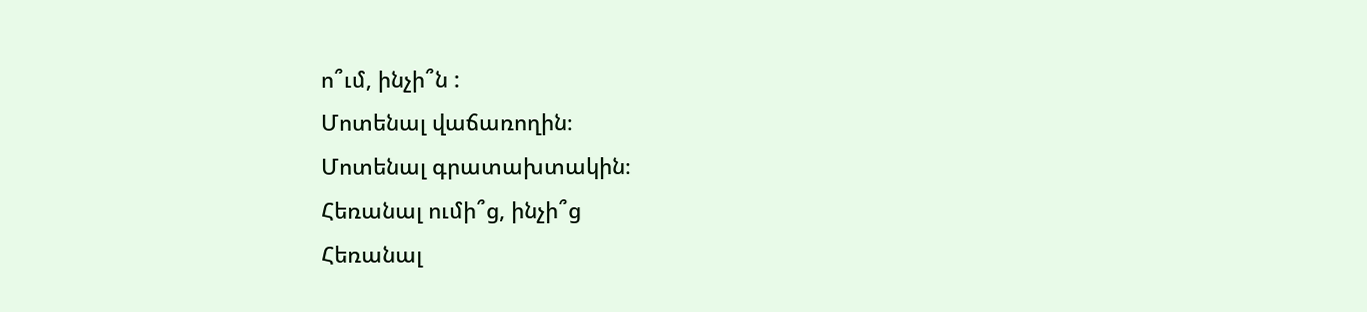ո՞ւմ, ինչի՞ն :
Մոտենալ վաճառողին։
Մոտենալ գրատախտակին։
Հեռանալ ումի՞ց, ինչի՞ց
Հեռանալ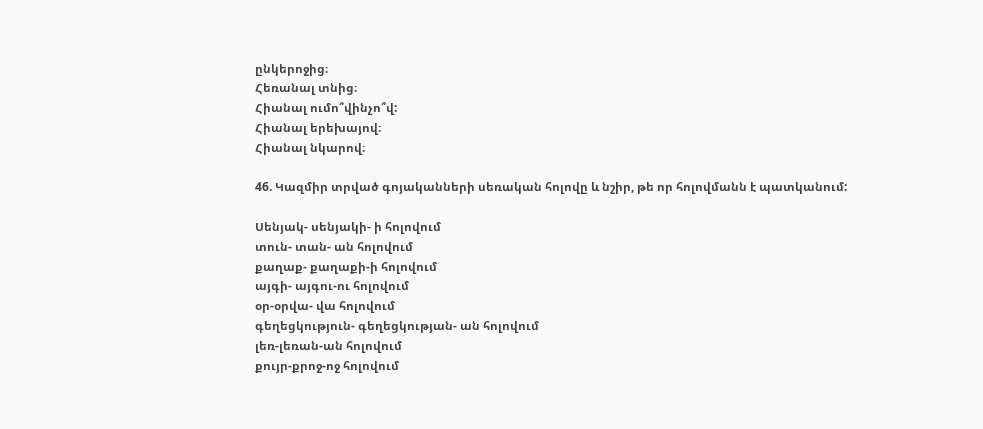ընկերոջից։
Հեռանալ տնից։
Հիանալ ումո՞վինչո՞վ:
Հիանալ երեխայով։
Հիանալ նկարով։

46. Կազմիր տրված գոյականների սեռական հոլովը և նշիր, թե որ հոլովմանն է պատկանում:

Սենյակ- սենյակի- ի հոլովում
տուն- տան- ան հոլովում
քաղաք- քաղաքի-ի հոլովում
այգի- այգու-ու հոլովում
օր-օրվա- վա հոլովում
գեղեցկություն- գեղեցկության- ան հոլովում
լեռ-լեռան-ան հոլովում
քույր-քրոջ-ոջ հոլովում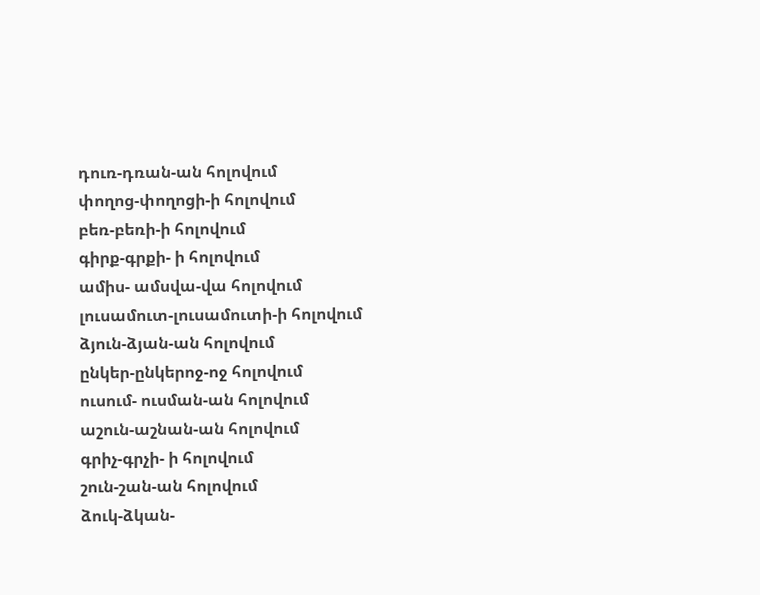դուռ-դռան-ան հոլովում
փողոց-փողոցի-ի հոլովում
բեռ-բեռի-ի հոլովում
գիրք-գրքի- ի հոլովում
ամիս- ամսվա-վա հոլովում
լուսամուտ-լուսամուտի-ի հոլովում
ձյուն-ձյան-ան հոլովում
ընկեր-ընկերոջ-ոջ հոլովում
ուսում- ուսման-ան հոլովում
աշուն-աշնան-ան հոլովում
գրիչ-գրչի- ի հոլովում
շուն-շան-ան հոլովում
ձուկ-ձկան-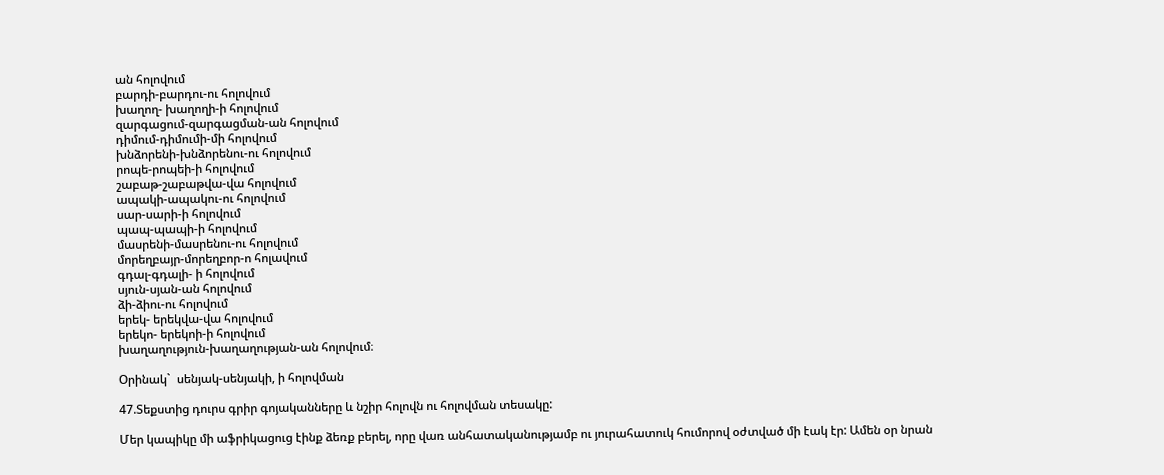ան հոլովում
բարդի-բարդու-ու հոլովում
խաղող- խաղողի-ի հոլովում
զարգացում-զարգացման-ան հոլովում
դիմում-դիմումի-մի հոլովում
խնձորենի-խնձորենու-ու հոլովում
րոպե-րոպեի-ի հոլովում
շաբաթ-շաբաթվա-վա հոլովում
ապակի-ապակու-ու հոլովում
սար-սարի-ի հոլովում
պապ-պապի-ի հոլովում
մասրենի-մասրենու-ու հոլովում
մորեղբայր-մորեղբոր-ո հոլավում
գդալ-գդալի- ի հոլովում
սյուն-սյան-ան հոլովում
ձի-ձիու-ու հոլովում
երեկ- երեկվա-վա հոլովում
երեկո- երեկոի-ի հոլովում
խաղաղություն-խաղաղության-ան հոլովում։

Օրինակ`  սենյակ-սենյակի, ի հոլովման

47.Տեքստից դուրս գրիր գոյականները և նշիր հոլովն ու հոլովման տեսակը:

Մեր կապիկը մի աֆրիկացուց էինք ձեռք բերել, որը վառ անհատականությամբ ու յուրահատուկ հումորով օժտված մի էակ էր: Ամեն օր նրան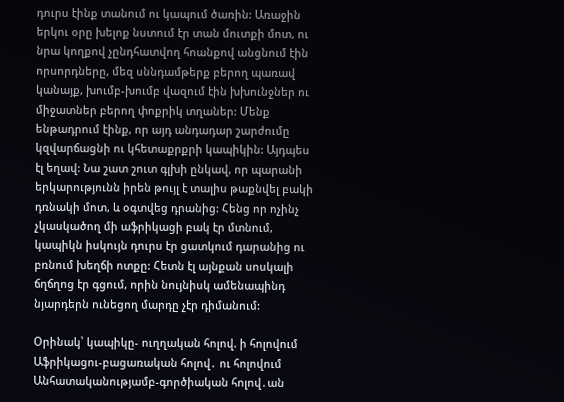դուրս էինք տանում ու կապում ծառին: Առաջին երկու օրը խելոք նստում էր տան մուտքի մոտ, ու նրա կողքով չընդհատվող հոանքով անցնում էին որսորդները, մեզ սննդամթերք բերող պառավ կանայք, խումբ-խումբ վազում էին խխունջներ ու միջատներ բերող փոքրիկ տղաներ: Մենք ենթադրում էինք, որ այդ անդադար շարժումը կզվարճացնի ու կհետաքրքրի կապիկին: Այդպես էլ եղավ: Նա շատ շուտ գլխի ընկավ, որ պարանի երկարությունն իրեն թույլ է տալիս թաքնվել բակի դռնակի մոտ, և օգտվեց դրանից: Հենց որ ոչինչ չկասկածող մի աֆրիկացի բակ էր մտնում, կապիկն իսկույն դուրս էր ցատկում դարանից ու բռնում խեղճի ոտքը: Հետն էլ այնքան սոսկալի ճղճղոց էր գցում, որին նույնիսկ ամենապինդ նյարդերն ունեցող մարդը չէր դիմանում:

Օրինակ՝ կապիկը- ուղղական հոլով. ի հոլովում
Աֆրիկացու-բացառական հոլով․ ու հոլովում
Անհատականությամբ-գործիական հոլով․ան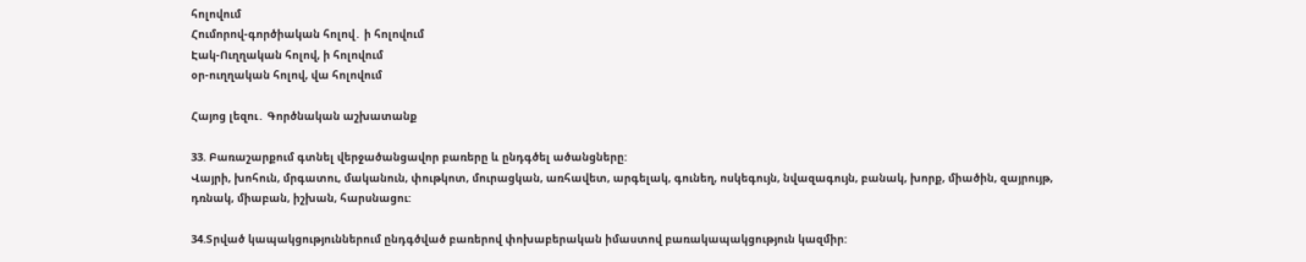հոլովում
Հումորով-գործիական հոլով․ ի հոլովում
Էակ-Ուղղական հոլով, ի հոլովում
օր-ուղղական հոլով, վա հոլովում

Հայոց լեզու․ Գործնական աշխատանք

33. Բառաշարքում գտնել վերջածանցավոր բառերը և ընդգծել ածանցները:
Վայրի, խոհուն, մրգատու, մականուն, փութկոտ, մուրացկան, առհավետ, արգելակ, գունեղ, ոսկեգույն, նվազագույն, բանակ, խորք, միածին, զայրույթ, դռնակ, միաբան, իշխան, հարսնացու:

34.Տրված կապակցություններում ընդգծված բառերով փոխաբերական իմաստով բառակապակցություն կազմիր: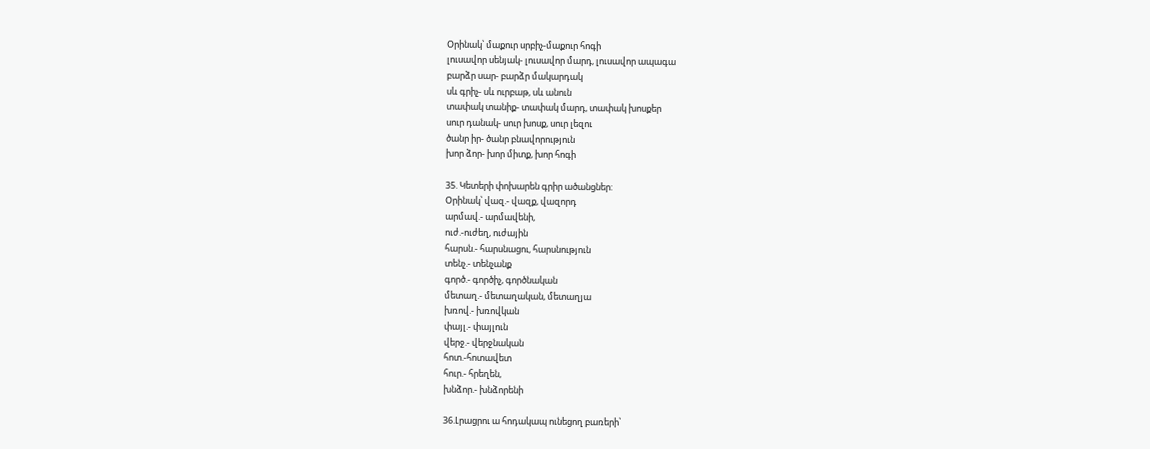Օրինակ՝ մաքուր սրբիչ-մաքուր հոգի
լուսավոր սենյակ- լուսավոր մարդ, լուսավոր ապագա
բարձր սար- բարձր մակարդակ
սև գրիչ- սև ուրբաթ, սև անուն
տափակ տանիք- տափակ մարդ, տափակ խոսքեր
սուր դանակ- սուր խոսք, սուր լեզու
ծանր իր- ծանր բնավորություն
խոր ձոր- խոր միտք, խոր հոգի

35. Կետերի փոխարեն գրիր ածանցներ:
Օրինակ՝ վազ.- վազք, վազորդ
արմավ.- արմավենի,
ուժ.-ուժեղ, ուժային
հարսն.- հարսնացու, հարսնություն
տենչ.- տենչանք
գործ.- գործիչ, գործնական
մետաղ.- մետաղական, մետաղյա
խռով.- խռովկան
փայլ.- փայլուն
վերջ.- վերջնական
հոտ.-հոտավետ
հուր.- հրեղեն,
խնձոր.- խնձորենի

36.Լրացրու ա հոդակապ ունեցող բառերի՝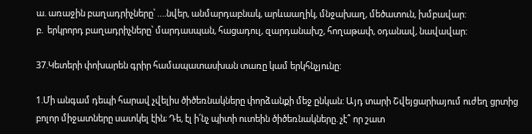ա. առաջին բաղադրիչները՝ ….նվեր, անմարդաբնակ, արևաաղիկ, մնջախաղ, մեծատուն, խմբավար:
բ.  երկրորդ բաղադրիչները՝ մարդասպան, հացադուլ, զարդանախշ, հողաթափ, օդանավ, նավավար:

37.Կետերի փոխարեն գրիր համապատասխան տառը կամ երկհնչյունը:

1.Մի անգամ դեպի հարավ չվելիս ծիծեռնակները փորձանքի մեջ ընկան: Այդ տարի Շվեյցարիայում ուժեղ ցրտից բոլոր միջատները սատկել էին; Դե, էլ ի՛նչ պիտի ուտեին ծիծեռնակները. չէ՞ որ շատ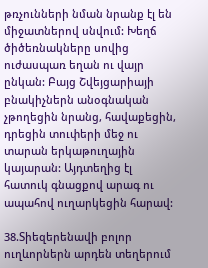թռչունների նման նրանք էլ են միջատներով սնվում: Խեղճ ծիծեռնակները սովից ուժասպառ եղան ու վայր ընկան: Բայց Շվեյցարիայի բնակիչներն անօգնական չթողեցին նրանց, հավաքեցին, դրեցին տուփերի մեջ ու տարան երկաթուղային կայարան: Այդտեղից էլ հատուկ գնացքով արագ ու ապահով ուղարկեցին հարավ:

38.Տիեզերենավի բոլոր ուղևորներն արդեն տեղերում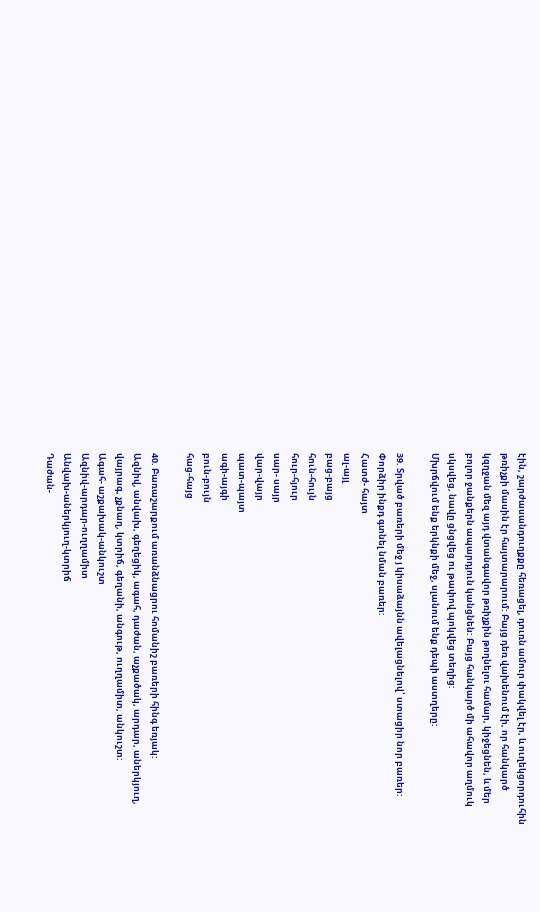էին, շարժասանդուղքքը հեռացել, դուռն ամուր փակվել էր, և ուղեկցորդուհին թռիչքի մասին էր հայտարարում: Բայց դեռ վախենում էի, որ հանկարծ կզղջան մեզ այդ վտանգավոր թռիչքին թողնելու համար, կիջեցնեն, և մեր բոլոր ջանքերն ապարդյուն կանցնեն: Բայց հանկարծ մի ահավոր աղմուկ սկսվեց, նավը ցնցվեց ու թափով պոկվեց տեղից:
Մխրճվում ենք երկնքի մեջ, սլանում ենք դեպի աստղերը:

39. Տրված բառերի մեջ յ կիսաձայնն ավելացնելով՝ ստացիր նոր բառեր: Փորձիր ինքդ գտնել նման բառեր:
Հատժ- հայտ
ալ-այլ
բաց-բայց
հուն-հույն
հուր-հյուր
սար- սայր
վար-վայր
պատ-պայտ
ագի-այգի
բուն-բույն
հաց-հայց

40. Բառաշարքում առանձնացրու հոմանիշ բառերի հինգ եռյակ:
Ազնիվ, անվախ, գեղեցիկ, ագահ, դաժան, աչքածակ, արդար, աներկյուղ, վայրագ, չքնաղ, կտրիճ, գեղանի, անգութ, ուղղամիտ, անկուշտ:
Ագահ- աշքախակ-անկուշտ
Ազնիվ-արդար-ուղղամիտ
Անվախ-աներկյուղ-կտրիճ
Դաժան-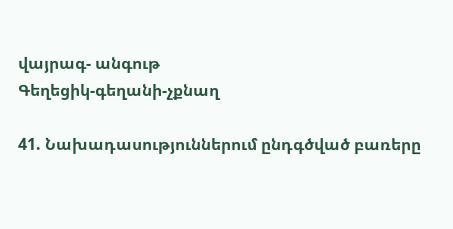վայրագ- անգութ
Գեղեցիկ-գեղանի-չքնաղ

41. Նախադասություններում ընդգծված բառերը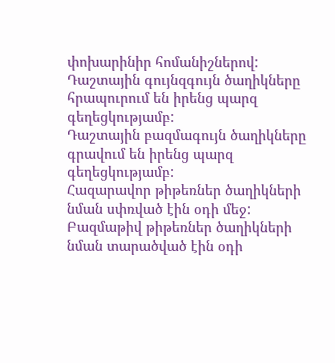փոխարինիր հոմանիշներով:
Դաշտային գույնզգույն ծաղիկները հրապուրում են իրենց պարզ գեղեցկությամբ:
Դաշտային բազմագույն ծաղիկները գրավում են իրենց պարզ գեղեցկությամբ:
Հազարավոր թիթեռներ ծաղիկների նման սփռված էին օդի մեջ:
Բազմաթիվ թիթեռներ ծաղիկների նման տարածված էին օդի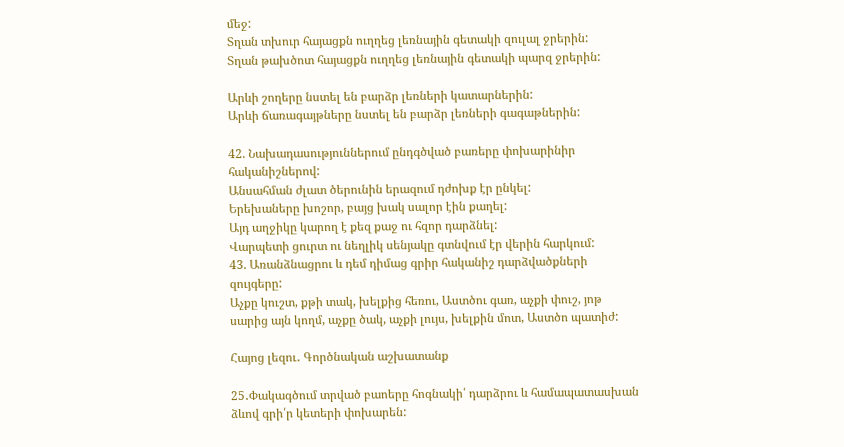մեջ:
Տղան տխուր հայացքն ուղղեց լեռնային գետակի զուլալ ջրերին:
Տղան թախծոտ հայացքն ուղղեց լեռնային գետակի պարզ ջրերին:

Արևի շողերը նստել են բարձր լեռների կատարներին:
Արևի ճառագայթները նստել են բարձր լեռների գագաթներին:

42. Նախադասություններում ընդգծված բառերը փոխարինիր հականիշներով:
Անսահման ժլատ ծերունին երազում դժոխք էր ընկել:
Երեխաները խոշոր, բայց խակ սալոր էին քաղել:
Այդ աղջիկը կարող է քեզ քաջ ու հզոր դարձնել:
Վարպետի ցուրտ ու նեղլիկ սենյակը գտնվում էր վերին հարկում:
43. Առանձնացրու և դեմ դիմաց գրիր հականիշ դարձվածքների զույգերը:
Աչքը կուշտ, քթի տակ, խելքից հեռու, Աստծու գառ, աչքի փուշ, յոթ սարից այն կողմ, աչքը ծակ, աչքի լույս, խելքին մոտ, Աստծո պատիժ:

Հայոց լեզու․ Գործնական աշխատանք

25․Փակագծում տրված բաոերը հոգնակի՛ դարձրու և համապատասխան ձևով գրի՛ր կետերի փոխարեն: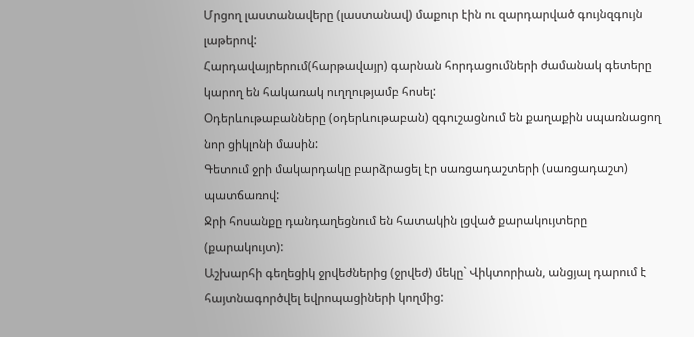Մրցող լաստանավերը (լաստանավ) մաքուր էին ու զարդարված գույնզգույն լաթերով:
Հարդավայրերում(հարթավայր) գարնան հորդացումների ժամանակ գետերը կարող են հակառակ ուղղությամբ հոսել:
Օդերևութաբանները (օդերևութաբան) զգուշացնում են քաղաքին սպառնացող նոր ցիկլոնի մասին:
Գետում ջրի մակարդակը բարձրացել էր սառցադաշտերի (սառցադաշտ) պատճառով:
Ջրի հոսանքը դանդաղեցնում են հատակին լցված քարակույտերը (քարակույտ):
Աշխարհի գեղեցիկ ջրվեժներից (ջրվեժ) մեկը` Վիկտորիան, անցյալ դարում է հայտնագործվել եվրոպացիների կողմից: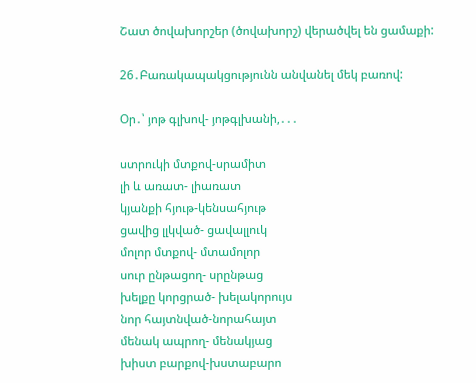Շատ ծովախորշեր (ծովախորշ) վերածվել են ցամաքի:

26․Բառակապակցությունն անվանել մեկ բառով:

Օր․՝ յոթ գլխով- յոթգլխանի,․․․

ստրուկի մտքով-սրամիտ
լի և առատ- լիառատ
կյանքի հյութ-կենսահյութ
ցավից լլկված- ցավալլուկ
մոլոր մտքով- մտամոլոր
սուր ընթացող- սրընթաց
խելքը կորցրած- խելակորույս
նոր հայտնված-նորահայտ
մենակ ապրող- մենակյաց
խիստ բարքով-խստաբարո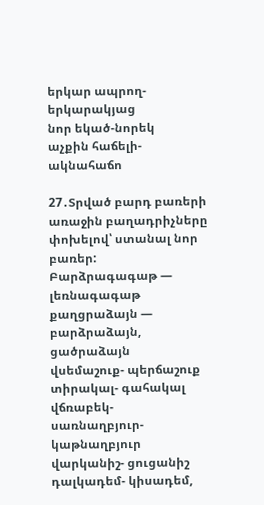երկար ապրող- երկարակյաց
նոր եկած-նորեկ
աչքին հաճելի-ակնահաճո

27․Տրված բարդ բառերի առաջին բաղադրիչները փոխելով՝ ստանալ նոր բառեր:
Բարձրագագաթ — լեռնագագաթ
քաղցրաձայն — բարձրաձայն, ցածրաձայն
վսեմաշուք- պերճաշուք
տիրակալ- գահակալ
վճռաբեկ-
սառնաղբյուր- կաթնաղբյուր
վարկանիշ- ցուցանիշ
դալկադեմ- կիսադեմ,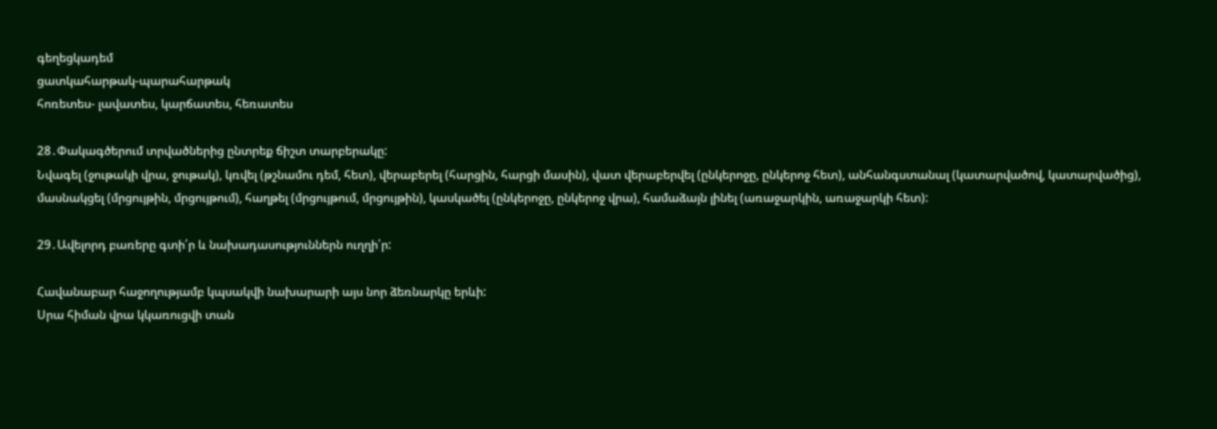գեղեցկադեմ
ցատկահարթակ-պարահարթակ
հոռետես- լավատես, կարճատես, հեռատես

28․Փակագծերում տրվածներից ընտրեք ճիշտ տարբերակը:
Նվագել (ջութակի վրա, ջութակ), կռվել (թշնամու դեմ, հետ), վերաբերել (հարցին, հարցի մասին), վատ վերաբերվել (ընկերոջը, ընկերոջ հետ), անհանգստանալ (կատարվածով, կատարվածից), մասնակցել (մրցույթին, մրցույթում), հաղթել (մրցույթում, մրցույթին), կասկածել (ընկերոջը, ընկերոջ վրա), համաձայն լինել (առաջարկին, առաջարկի հետ):

29․Ավելորդ բառերը գտի՛ր և նախադասություններն ուղղի՛ր:

Հավանաբար հաջողությամբ կպսակվի նախարարի այս նոր ձեռնարկը երևի:
Սրա հիման վրա կկառուցվի տան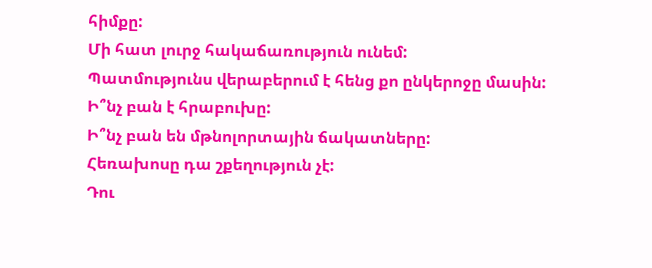հիմքը:
Մի հատ լուրջ հակաճառություն ունեմ:
Պատմությունս վերաբերում է հենց քո ընկերոջը մասին:
Ի՞նչ բան է հրաբուխը:
Ի՞նչ բան են մթնոլորտային ճակատները:
Հեռախոսը դա շքեղություն չէ:
Դու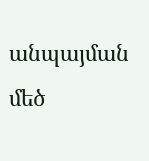անպայման մեծ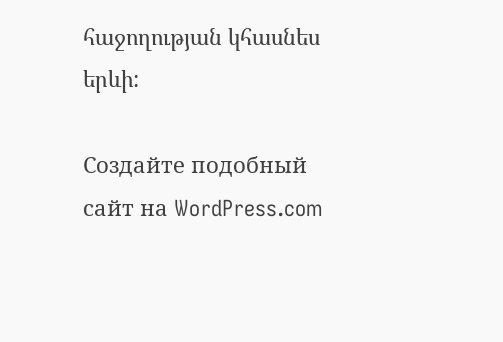հաջողության կհասնես երևի:

Создайте подобный сайт на WordPress.com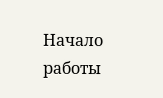Начало работы